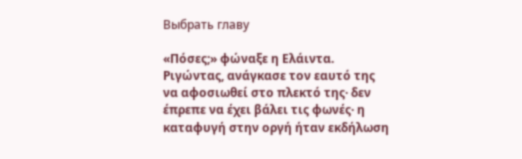Выбрать главу

«Πόσες;» φώναξε η Ελάιντα. Ριγώντας, ανάγκασε τον εαυτό της να αφοσιωθεί στο πλεκτό της· δεν έπρεπε να έχει βάλει τις φωνές· η καταφυγή στην οργή ήταν εκδήλωση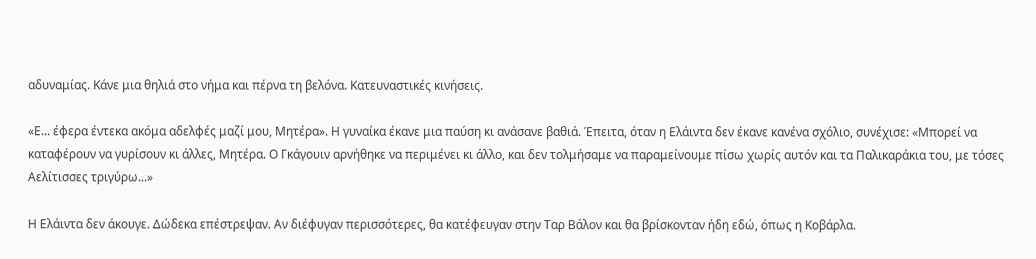αδυναμίας. Κάνε μια θηλιά στο νήμα και πέρνα τη βελόνα. Κατευναστικές κινήσεις.

«Ε... έφερα έντεκα ακόμα αδελφές μαζί μου, Μητέρα». Η γυναίκα έκανε μια παύση κι ανάσανε βαθιά. Έπειτα, όταν η Ελάιντα δεν έκανε κανένα σχόλιο, συνέχισε: «Μπορεί να καταφέρουν να γυρίσουν κι άλλες, Μητέρα. Ο Γκάγουιν αρνήθηκε να περιμένει κι άλλο, και δεν τολμήσαμε να παραμείνουμε πίσω χωρίς αυτόν και τα Παλικαράκια του, με τόσες Αελίτισσες τριγύρω...»

Η Ελάιντα δεν άκουγε. Δώδεκα επέστρεψαν. Αν διέφυγαν περισσότερες, θα κατέφευγαν στην Ταρ Βάλον και θα βρίσκονταν ήδη εδώ, όπως η Κοβάρλα.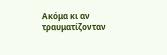Ακόμα κι αν τραυματίζονταν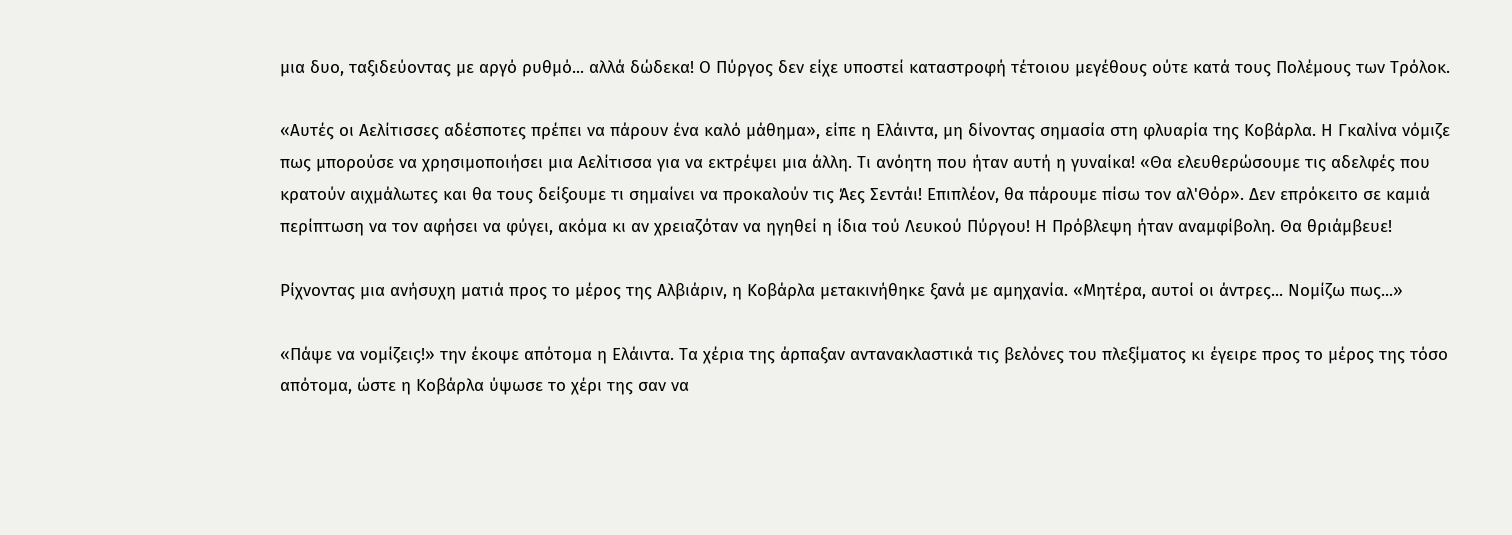μια δυο, ταξιδεύοντας με αργό ρυθμό... αλλά δώδεκα! Ο Πύργος δεν είχε υποστεί καταστροφή τέτοιου μεγέθους ούτε κατά τους Πολέμους των Τρόλοκ.

«Αυτές οι Αελίτισσες αδέσποτες πρέπει να πάρουν ένα καλό μάθημα», είπε η Ελάιντα, μη δίνοντας σημασία στη φλυαρία της Κοβάρλα. Η Γκαλίνα νόμιζε πως μπορούσε να χρησιμοποιήσει μια Αελίτισσα για να εκτρέψει μια άλλη. Τι ανόητη που ήταν αυτή η γυναίκα! «Θα ελευθερώσουμε τις αδελφές που κρατούν αιχμάλωτες και θα τους δείξουμε τι σημαίνει να προκαλούν τις Άες Σεντάι! Επιπλέον, θα πάρουμε πίσω τον αλ'Θόρ». Δεν επρόκειτο σε καμιά περίπτωση να τον αφήσει να φύγει, ακόμα κι αν χρειαζόταν να ηγηθεί η ίδια τού Λευκού Πύργου! Η Πρόβλεψη ήταν αναμφίβολη. Θα θριάμβευε!

Ρίχνοντας μια ανήσυχη ματιά προς το μέρος της Αλβιάριν, η Κοβάρλα μετακινήθηκε ξανά με αμηχανία. «Μητέρα, αυτοί οι άντρες... Νομίζω πως...»

«Πάψε να νομίζεις!» την έκοψε απότομα η Ελάιντα. Τα χέρια της άρπαξαν αντανακλαστικά τις βελόνες του πλεξίματος κι έγειρε προς το μέρος της τόσο απότομα, ώστε η Κοβάρλα ύψωσε το χέρι της σαν να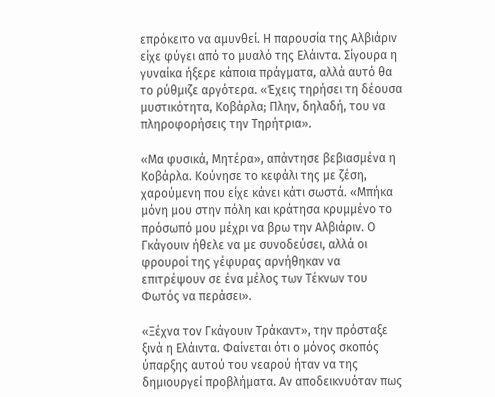επρόκειτο να αμυνθεί. Η παρουσία της Αλβιάριν είχε φύγει από το μυαλό της Ελάιντα. Σίγουρα η γυναίκα ήξερε κάποια πράγματα, αλλά αυτό θα το ρύθμιζε αργότερα. «Έχεις τηρήσει τη δέουσα μυστικότητα, Κοβάρλα; Πλην, δηλαδή, του να πληροφορήσεις την Τηρήτρια».

«Μα φυσικά, Μητέρα», απάντησε βεβιασμένα η Κοβάρλα. Κούνησε το κεφάλι της με ζέση, χαρούμενη που είχε κάνει κάτι σωστά. «Μπήκα μόνη μου στην πόλη και κράτησα κρυμμένο το πρόσωπό μου μέχρι να βρω την Αλβιάριν. Ο Γκάγουιν ήθελε να με συνοδεύσει, αλλά οι φρουροί της γέφυρας αρνήθηκαν να επιτρέψουν σε ένα μέλος των Τέκνων του Φωτός να περάσει».

«Ξέχνα τον Γκάγουιν Τράκαντ», την πρόσταξε ξινά η Ελάιντα. Φαίνεται ότι ο μόνος σκοπός ύπαρξης αυτού του νεαρού ήταν να της δημιουργεί προβλήματα. Αν αποδεικνυόταν πως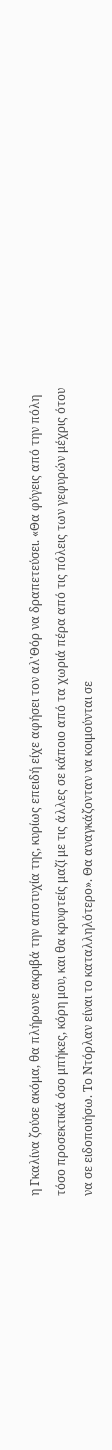η Γκαλίνα ζούσε ακόμα, θα πλήρωνε ακριβά την αποτυχία της, κυρίως επειδή είχε αφήσει τον αλ'Θόρ να δραπετεύσει. «Θα φύγεις από την πόλη τόσο προσεκτικά όσο μπήκες, κόρη μου, και θα κρυφτείς μαζί με τις άλλες σε κάποιο από τα χωριά πέρα από τις πόλεις των γεφυρών μέχρις ότου να σε ειδοποιήσω. Το Ντόρλαν είναι το καταλληλότερο». Θα αναγκάζονταν να κοιμούνται σε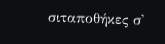σιταποθήκες σ'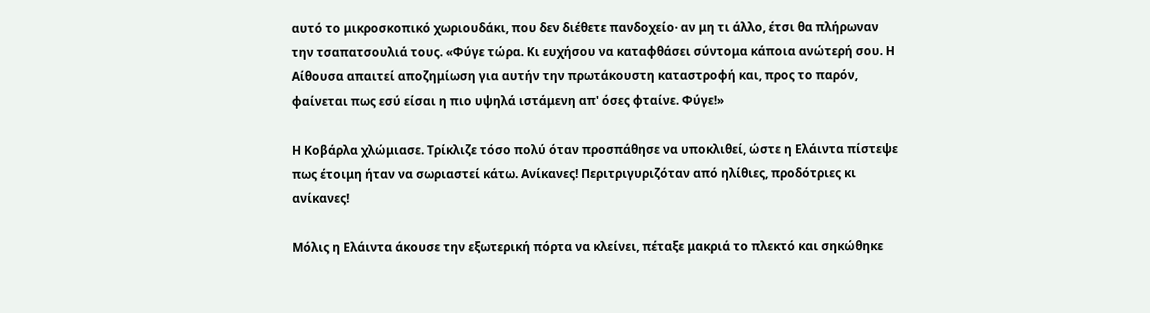αυτό το μικροσκοπικό χωριουδάκι, που δεν διέθετε πανδοχείο· αν μη τι άλλο, έτσι θα πλήρωναν την τσαπατσουλιά τους. «Φύγε τώρα. Κι ευχήσου να καταφθάσει σύντομα κάποια ανώτερή σου. Η Αίθουσα απαιτεί αποζημίωση για αυτήν την πρωτάκουστη καταστροφή και, προς το παρόν, φαίνεται πως εσύ είσαι η πιο υψηλά ιστάμενη απ' όσες φταίνε. Φύγε!»

Η Κοβάρλα χλώμιασε. Τρίκλιζε τόσο πολύ όταν προσπάθησε να υποκλιθεί, ώστε η Ελάιντα πίστεψε πως έτοιμη ήταν να σωριαστεί κάτω. Ανίκανες! Περιτριγυριζόταν από ηλίθιες, προδότριες κι ανίκανες!

Μόλις η Ελάιντα άκουσε την εξωτερική πόρτα να κλείνει, πέταξε μακριά το πλεκτό και σηκώθηκε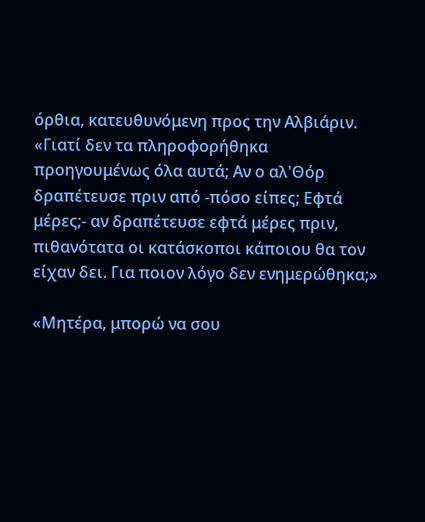όρθια, κατευθυνόμενη προς την Αλβιάριν. «Γιατί δεν τα πληροφορήθηκα προηγουμένως όλα αυτά; Αν ο αλ'Θόρ δραπέτευσε πριν από -πόσο είπες; Εφτά μέρες;- αν δραπέτευσε εφτά μέρες πριν, πιθανότατα οι κατάσκοποι κάποιου θα τον είχαν δει. Για ποιον λόγο δεν ενημερώθηκα;»

«Μητέρα, μπορώ να σου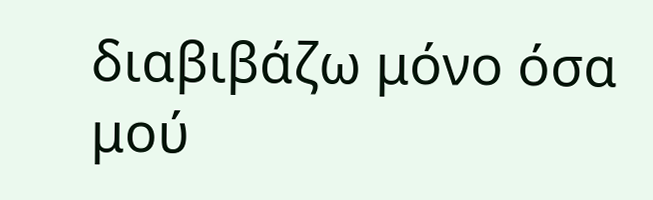διαβιβάζω μόνο όσα μού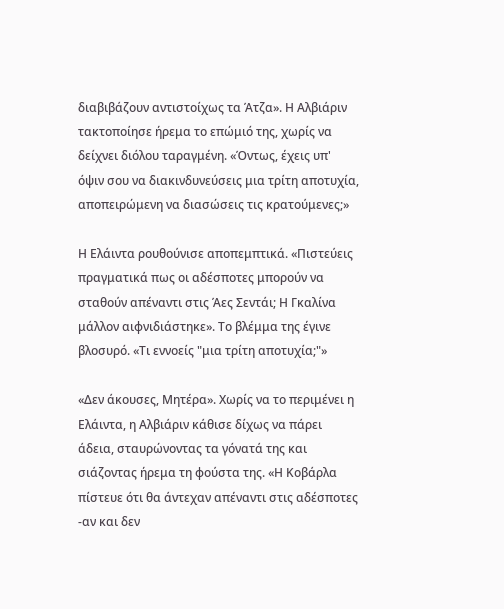διαβιβάζουν αντιστοίχως τα Άτζα». Η Αλβιάριν τακτοποίησε ήρεμα το επώμιό της, χωρίς να δείχνει διόλου ταραγμένη. «Όντως, έχεις υπ' όψιν σου να διακινδυνεύσεις μια τρίτη αποτυχία, αποπειρώμενη να διασώσεις τις κρατούμενες;»

Η Ελάιντα ρουθούνισε αποπεμπτικά. «Πιστεύεις πραγματικά πως οι αδέσποτες μπορούν να σταθούν απέναντι στις Άες Σεντάι; Η Γκαλίνα μάλλον αιφνιδιάστηκε». Το βλέμμα της έγινε βλοσυρό. «Τι εννοείς "μια τρίτη αποτυχία;"»

«Δεν άκουσες, Μητέρα». Χωρίς να το περιμένει η Ελάιντα, η Αλβιάριν κάθισε δίχως να πάρει άδεια, σταυρώνοντας τα γόνατά της και σιάζοντας ήρεμα τη φούστα της. «Η Κοβάρλα πίστευε ότι θα άντεχαν απέναντι στις αδέσποτες -αν και δεν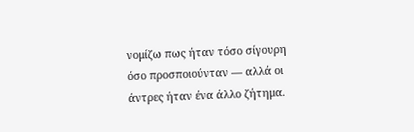νομίζω πως ήταν τόσο σίγουρη όσο προσποιούνταν — αλλά οι άντρες ήταν ένα άλλο ζήτημα.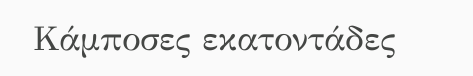Κάμποσες εκατοντάδες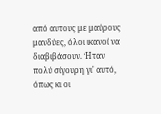από αυτους με μαύρους μανδύες, όλοι ικανοί να διαβιβάσουν. Ήταν πολύ σίγουρη γι' αυτό, όπως κι οι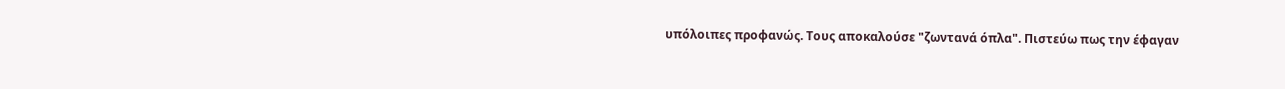υπόλοιπες προφανώς. Τους αποκαλούσε "ζωντανά όπλα". Πιστεύω πως την έφαγαν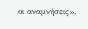οι αναμνήσεις».